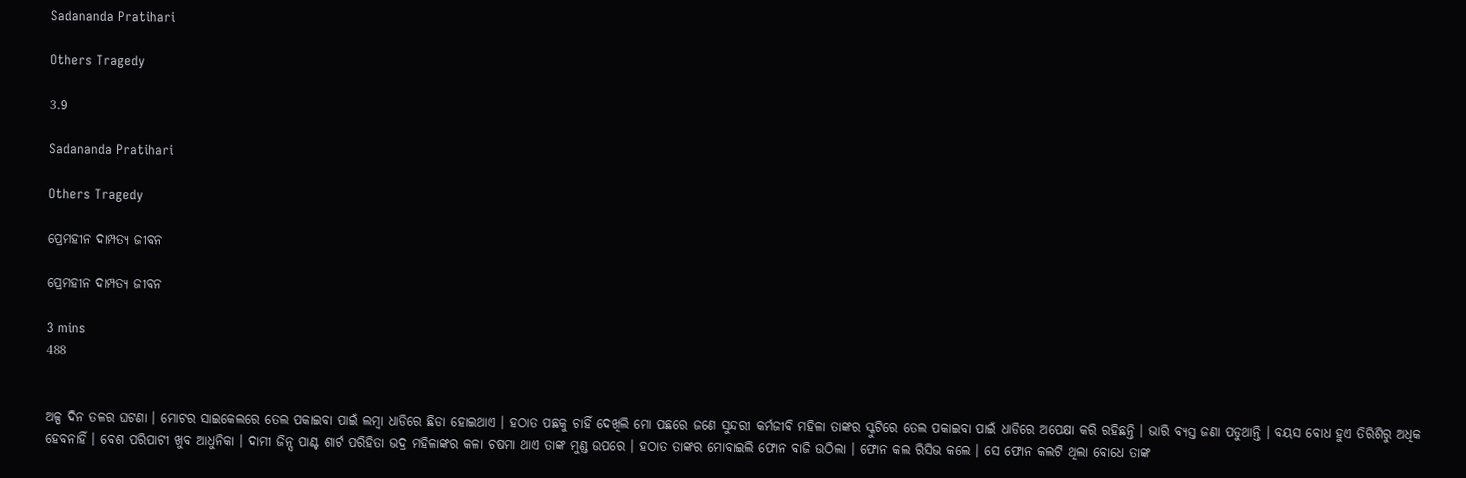Sadananda Pratihari

Others Tragedy

3.9

Sadananda Pratihari

Others Tragedy

ପ୍ରେମହୀନ ଦାମ୍ପତ୍ୟ ଜୀବନ

ପ୍ରେମହୀନ ଦାମ୍ପତ୍ୟ ଜୀବନ

3 mins
488


ଅଳ୍ପ ଦିନ ତଳର ଘଟଣା । ମୋଟର ସାଇକେଲରେ ତେଲ ପକାଇବା ପାଇଁ ଲମ୍ବା ଧାଡିରେ ଛିଡା ହୋଇଥାଏ । ହଠାତ ପଛକୁ ଚାହିଁ ଦେଖିଲି ମୋ ପଛରେ ଜଣେ ସୁନ୍ଦରୀ କର୍ମଜୀବି ମହିଳା ତାଙ୍କର ସ୍କୁଟିରେ ତେଲ ପକାଇବା ପାଇଁ ଧାଡିରେ ଅପେକ୍ଷା କରି ରହିଛନ୍ତି । ଭାରି ବ୍ୟସ୍ତ ଜଣା ପଡୁଥାନ୍ତି । ବୟସ ବୋଧ ହୁଏ ତିରିଶିରୁ ଅଧିକ ହେବନାହିଁ । ବେଶ ପରିପାଟୀ ଖୁବ ଆଧୁନିକା । ଦାମୀ ଜିନ୍ସ ପାଣ୍ଟ ଶାର୍ଟ ପରିହିତା ଭଦ୍ର ମହିଳାଙ୍କର କଳା ଚଷମା ଥାଏ ତାଙ୍କ ମୁଣ୍ଡ ଉପରେ । ହଠାତ ତାଙ୍କର ମୋବାଇଲି ଫୋନ ବାଜି ଉଠିଲା । ଫୋନ କଲ ରିସିଭ କଲେ । ସେ ଫୋନ କଲଟି ଥିଲା ବୋଧେ ତାଙ୍କ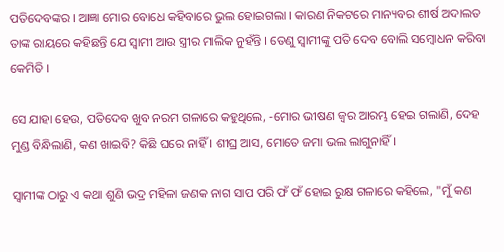ପତିଦେବଙ୍କର । ଆଜ୍ଞା ମୋର ବୋଧେ କହିବାରେ ଭୁଲ ହୋଇଗଲା । କାରଣ ନିକଟରେ ମାନ୍ୟବର ଶୀର୍ଷ ଅଦାଲତ ତାଙ୍କ ରାୟରେ କହିଛନ୍ତି ଯେ ସ୍ୱାମୀ ଆଉ ସ୍ତ୍ରୀର ମାଲିକ ନୁହଁନ୍ତି । ତେଣୁ ସ୍ୱାମୀଙ୍କୁ ପତି ଦେବ ବୋଲି ସମ୍ବୋଧନ କରିବା କେମିତି ।

ସେ ଯାହା ହେଉ, ପତିଦେବ ଖୁବ ନରମ ଗଳାରେ କହୁଥିଲେ, -ମୋର ଭୀଷଣ ଜ୍ଵର ଆରମ୍ଭ ହେଇ ଗଲାଣି, ଦେହ ମୁଣ୍ଡ ବିନ୍ଧିଲାଣି, କଣ ଖାଇବି? କିଛି ଘରେ ନାହିଁ । ଶୀଘ୍ର ଆସ, ମୋତେ ଜମା ଭଲ ଲାଗୁନାହିଁ ।

ସ୍ୱାମୀଙ୍କ ଠାରୁ ଏ କଥା ଶୁଣି ଭଦ୍ର ମହିଳା ଜଣକ ନାଗ ସାପ ପରି ଫଁ ଫଁ ହୋଇ ରୁକ୍ଷ ଗଳାରେ କହିଲେ, "ମୁଁ କଣ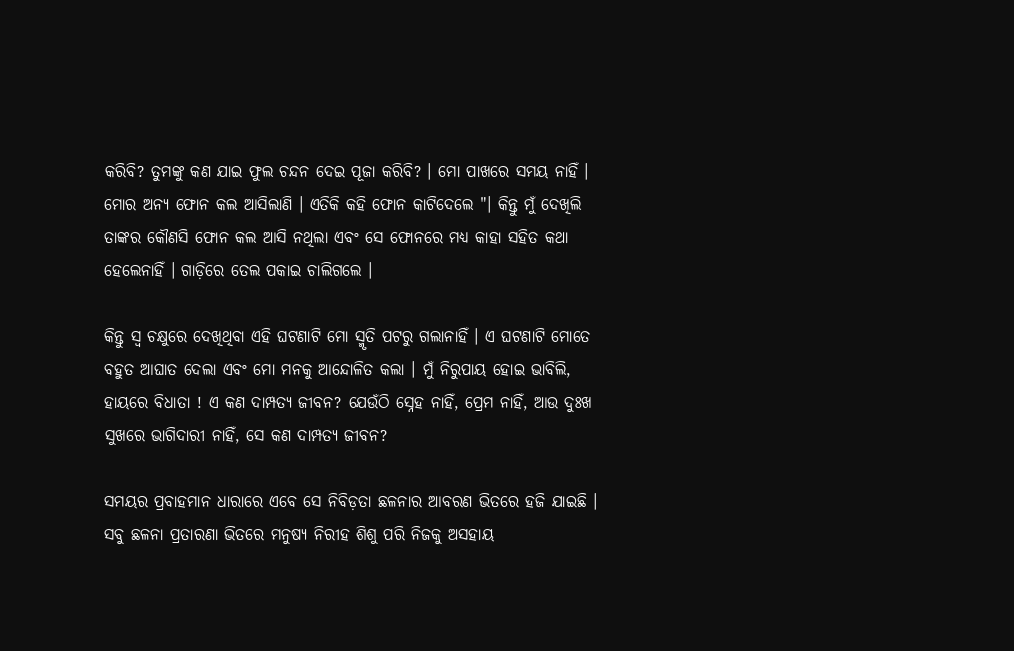କରିବି? ତୁମଙ୍କୁ କଣ ଯାଇ ଫୁଲ ଚନ୍ଦନ ଦେଇ ପୂଜା କରିବି? । ମୋ ପାଖରେ ସମୟ ନାହିଁ । ମୋର ଅନ୍ୟ ଫୋନ କଲ ଆସିଲାଣି । ଏତିକି କହି ଫୋନ କାଟିଦେଲେ "। କିନ୍ତୁ ମୁଁ ଦେଖିଲି ତାଙ୍କର କୌଣସି ଫୋନ କଲ ଆସି ନଥିଲା ଏବଂ ସେ ଫୋନରେ ମଧ୍ୟ କାହା ସହିତ କଥା ହେଲେନାହିଁ । ଗାଡ଼ିରେ ତେଲ ପକାଇ ଚାଲିଗଲେ ।

କିନ୍ତୁ ସ୍ଵ ଚକ୍ଷୁରେ ଦେଖିଥିବା ଏହି ଘଟଣାଟି ମୋ ସ୍ମୃତି ପଟରୁ ଗଲାନାହିଁ । ଏ ଘଟଣାଟି ମୋତେ ବହୁତ ଆଘାତ ଦେଲା ଏବଂ ମୋ ମନକୁ ଆନ୍ଦୋଳିତ କଲା । ମୁଁ ନିରୁପାୟ ହୋଇ ଭାବିଲି, ହାୟରେ ବିଧାତା ! ଏ କଣ ଦାମ୍ପତ୍ୟ ଜୀବନ? ଯେଉଁଠି ସ୍ନେହ ନାହିଁ, ପ୍ରେମ ନାହିଁ, ଆଉ ଦୁଃଖ ସୁଖରେ ଭାଗିଦାରୀ ନାହିଁ, ସେ କଣ ଦାମ୍ପତ୍ୟ ଜୀବନ?

ସମୟର ପ୍ରବାହମାନ ଧାରାରେ ଏବେ ସେ ନିବିଡ଼ତା ଛଳନାର ଆବରଣ ଭିତରେ ହଜି ଯାଇଛି । ସବୁ ଛଳନା ପ୍ରତାରଣା ଭିତରେ ମନୁଷ୍ୟ ନିରୀହ ଶିଶୁ ପରି ନିଜକୁ ଅସହାୟ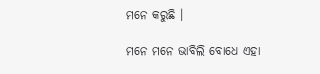ମନେ କରୁଛି ।

ମନେ ମନେ ଭାବିଲି ବୋଧେ ଏହା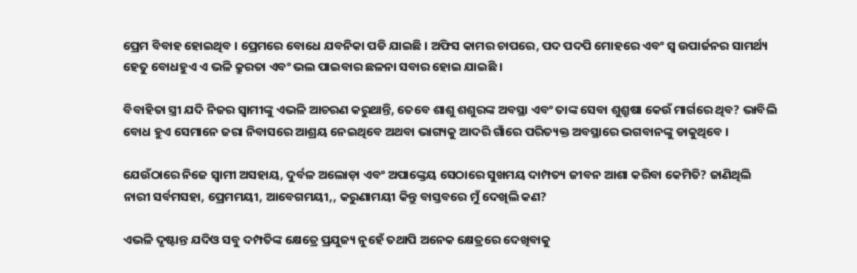ପ୍ରେମ ବିବାହ ହୋଇଥିବ । ପ୍ରେମରେ ବୋଧେ ଯବନିକା ପଡି ଯାଇଛି । ଅଫିସ କାମର ଚାପରେ, ପଦ ପଦପି ମୋହରେ ଏବଂ ସ୍ୱ ଉପାର୍ଜନର ସାମର୍ଥ୍ୟ ହେତୁ ବୋଧହୁଏ ଏ ଭଳି କ୍ରୁରତା ଏବଂ ଭଲ ପାଇବାର ଛଳନା ସବାର ହୋଇ ଯାଇଛି ।

ବିବାହିତା ସ୍ତ୍ରୀ ଯଦି ନିଜର ସ୍ୱାମୀଙ୍କୁ ଏଭଳି ଆଚରଣ କରୁଥାନ୍ତି, ତେବେ ଶାଶୁ ଶଶୁରଙ୍କ ଅବସ୍ଥା ଏବଂ ତାଙ୍କ ସେବା ଶୁଶ୍ରୁଷା କେଉଁ ମାର୍ଗରେ ଥିବ? ଭାବିଲି ବୋଧ ହୁଏ ସେମାନେ ଜରା ନିବାସରେ ଆଶ୍ରୟ ନେଇଥିବେ ଅଥବା ଭାଗ୍ୟକୁ ଆଦରି ଗାଁରେ ପରିତ୍ୟକ୍ତ ଅବସ୍ଥାରେ ଭଗବାନଙ୍କୁ ଡାକୁଥିବେ ।

ଯେଉଁଠାରେ ନିଜେ ସ୍ୱାମୀ ଅସହାୟ, ଦୁର୍ବଳ ଅଲୋଡ଼ା ଏବଂ ଅପାଙ୍କ୍ତେୟ ସେଠାରେ ସୁଖମୟ ଦାମ୍ପତ୍ୟ ଜୀବନ ଆଶା କରିବା କେମିତି? ଜାଣିଥିଲି ନାରୀ ସର୍ବମସହା, ପ୍ରେମମୟୀ, ଆବେଗମୟୀ,, କରୁଣାମୟୀ କିନ୍ତୁ ବାସ୍ତବରେ ମୁଁ ଦେଖିଲି କଣ?

ଏଭଳି ଦୃଷ୍ଟାନ୍ତ ଯଦିଓ ସବୁ ଦମ୍ପତିଙ୍କ କ୍ଷେତ୍ରେ ପ୍ରଯୁଜ୍ୟ ନୁହେଁ ତଥାପି ଅନେକ କ୍ଷେତ୍ରରେ ଦେଖିବାକୁ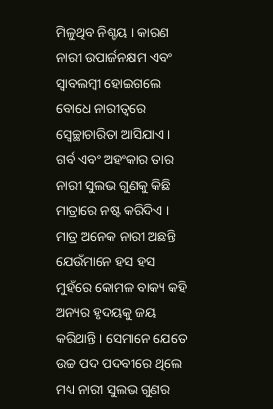ମିଳୁଥିବ ନିଶ୍ଚୟ । କାରଣ ନାରୀ ଉପାର୍ଜନକ୍ଷମ ଏବଂ ସ୍ୱାବଲମ୍ବୀ ହୋଇଗଲେ ବୋଧେ ନାରୀତ୍ୱରେ ସ୍ୱେଚ୍ଛାଚାରିତା ଆସିଯାଏ । ଗର୍ବ ଏବଂ ଅହଂକାର ତାର ନାରୀ ସୁଲଭ ଗୁଣକୁ କିଛି ମାତ୍ରାରେ ନଷ୍ଟ କରିଦିଏ । ମାତ୍ର ଅନେକ ନାରୀ ଅଛନ୍ତି ଯେଉଁମାନେ ହସ ହସ ମୁହଁରେ କୋମଳ ବାକ୍ୟ କହି ଅନ୍ୟର ହୃଦୟକୁ ଜୟ କରିଥାନ୍ତି । ସେମାନେ ଯେତେ ଉଚ୍ଚ ପଦ ପଦବୀରେ ଥିଲେ ମଧ୍ୟ ନାରୀ ସୁଲଭ ଗୁଣର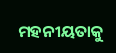ମହନୀୟତାକୁ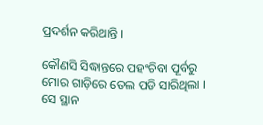ପ୍ରଦର୍ଶନ କରିଥାନ୍ତି ।

କୌଣସି ସିଦ୍ଧାନ୍ତରେ ପହଂଚିବା ପୂର୍ବରୁ ମୋର ଗାଡ଼ିରେ ତେଲ ପଡି ସାରିଥିଲା । ସେ ସ୍ଥାନ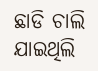ଛାଡି ଚାଲି ଯାଇଥିଲି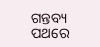ଗନ୍ତବ୍ୟ ପଥରେ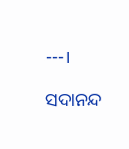---।

ସଦାନନ୍ଦ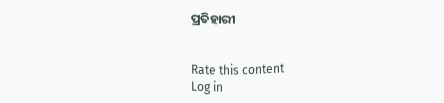ପ୍ରତିହାରୀ


Rate this content
Log in